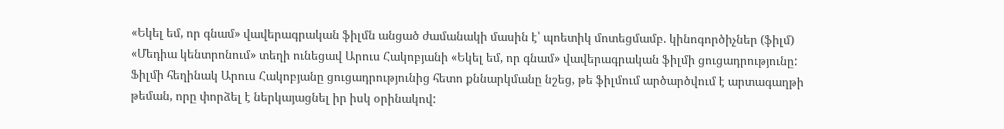«Եկել եմ, որ գնամ» վավերագրական ֆիլմն անցած ժամանակի մասին է՝ պոետիկ մոտեցմամբ. կինոգործիչներ (ֆիլմ)
«Մեդիա կենտրոնում» տեղի ունեցավ Արուս Հակոբյանի «Եկել եմ, որ գնամ» վավերագրական ֆիլմի ցուցադրությունը: Ֆիլմի հեղինակ Արուս Հակոբյանը ցուցադրությունից հետո քննարկմանը նշեց, թե ֆիլմում արծարծվում է արտագաղթի թեման, որը փորձել է ներկայացնել իր իսկ օրինակով: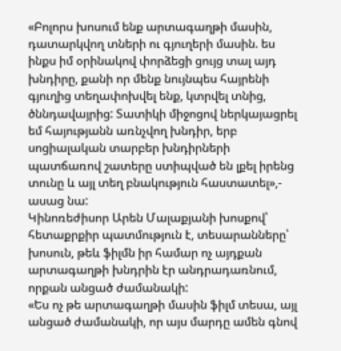«Բոլորս խոսում ենք արտագաղթի մասին, դատարկվող տների ու գյուղերի մասին. ես ինքս իմ օրինակով փորձեցի ցույց տալ այդ խնդիրը, քանի որ մենք նույնպես հայրենի գյուղից տեղափոխվել ենք, կտրվել տնից, ծննդավայրից: Տատիկի միջոցով ներկայացրել եմ հայությանն առնչվող խնդիր, երբ սոցիալական տարբեր խնդիրների պատճառով շատերը ստիպված են լքել իրենց տունը և այլ տեղ բնակություն հաստատել»,- ասաց նա:
Կինոռեժիսոր Արեն Մալաքյանի խոսքով՝ հետաքրքիր պատմություն է, տեսարանները՝ խոսուն, թեև ֆիլմն իր համար ոչ այդքան արտագաղթի խնդրին էր անդրադառնում, որքան անցած ժամանակի:
«Ես ոչ թե արտագաղթի մասին ֆիլմ տեսա, այլ անցած ժամանակի, որ այս մարդը ամեն գնով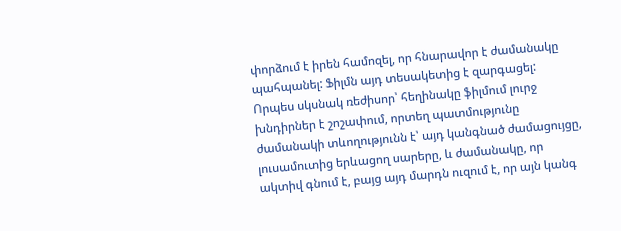փորձում է իրեն համոզել, որ հնարավոր է ժամանակը պահպանել: Ֆիլմն այդ տեսակետից է զարգացել: Որպես սկսնակ ռեժիսոր՝ հեղինակը ֆիլմում լուրջ խնդիրներ է շոշափում, որտեղ պատմությունը ժամանակի տևողությունն է՝ այդ կանգնած ժամացույցը, լուսամուտից երևացող սարերը, և ժամանակը, որ ակտիվ գնում է, բայց այդ մարդն ուզում է, որ այն կանգ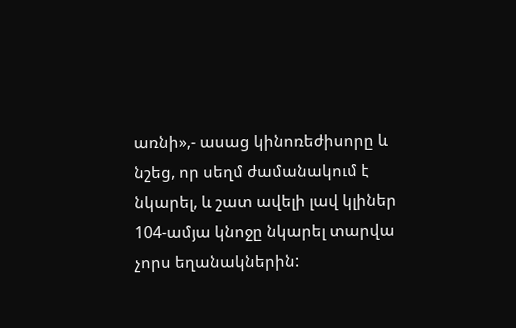առնի»,- ասաց կինոռեժիսորը և նշեց, որ սեղմ ժամանակում է նկարել, և շատ ավելի լավ կլիներ 104-ամյա կնոջը նկարել տարվա չորս եղանակներին: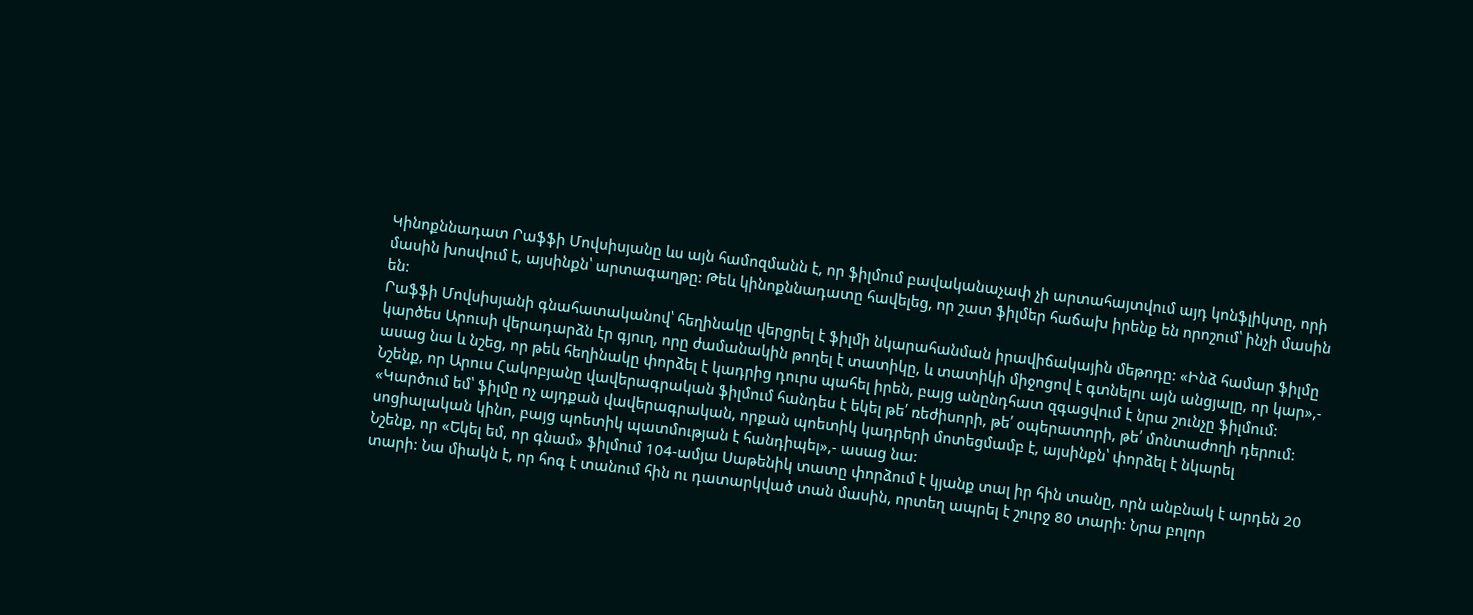Կինոքննադատ Րաֆֆի Մովսիսյանը ևս այն համոզմանն է, որ ֆիլմում բավականաչափ չի արտահայտվում այդ կոնֆլիկտը, որի մասին խոսվում է, այսինքն՝ արտագաղթը: Թեև կինոքննադատը հավելեց, որ շատ ֆիլմեր հաճախ իրենք են որոշում՝ ինչի մասին են:
Րաֆֆի Մովսիսյանի գնահատականով՝ հեղինակը վերցրել է ֆիլմի նկարահանման իրավիճակային մեթոդը: «Ինձ համար ֆիլմը կարծես Արուսի վերադարձն էր գյուղ, որը ժամանակին թողել է տատիկը, և տատիկի միջոցով է գտնելու այն անցյալը, որ կար»,- ասաց նա և նշեց, որ թեև հեղինակը փորձել է կադրից դուրս պահել իրեն, բայց անընդհատ զգացվում է նրա շունչը ֆիլմում:
Նշենք, որ Արուս Հակոբյանը վավերագրական ֆիլմում հանդես է եկել թե՛ ռեժիսորի, թե՛ օպերատորի, թե՛ մոնտաժողի դերում:
«Կարծում եմ՝ ֆիլմը ոչ այդքան վավերագրական, որքան պոետիկ կադրերի մոտեցմամբ է, այսինքն՝ փորձել է նկարել սոցիալական կինո, բայց պոետիկ պատմության է հանդիպել»,- ասաց նա:
Նշենք, որ «Եկել եմ, որ գնամ» ֆիլմում 104-ամյա Սաթենիկ տատը փորձում է կյանք տալ իր հին տանը, որն անբնակ է արդեն 20 տարի: Նա միակն է, որ հոգ է տանում հին ու դատարկված տան մասին, որտեղ ապրել է շուրջ 80 տարի: Նրա բոլոր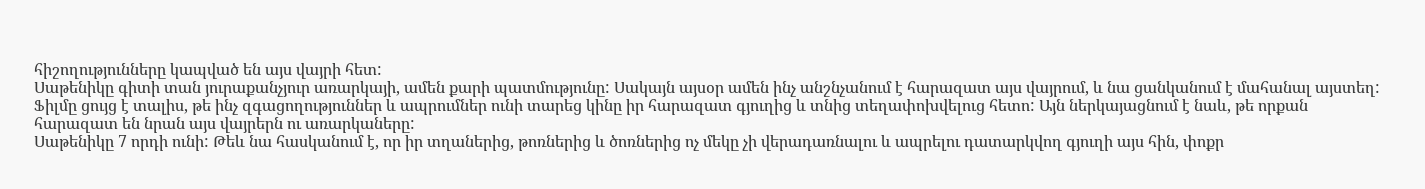հիշողությունները կապված են այս վայրի հետ:
Սաթենիկը գիտի տան յուրաքանչյուր առարկայի, ամեն քարի պատմությունը: Սակայն այսօր ամեն ինչ անշնչանում է հարազատ այս վայրում, և նա ցանկանում է մահանալ այստեղ:
Ֆիլմը ցույց է տալիս, թե ինչ զգացողություններ և ապրումներ ունի տարեց կինը իր հարազատ գյուղից և տնից տեղափոխվելուց հետո: Այն ներկայացնում է նաև, թե որքան հարազատ են նրան այս վայրերն ու առարկաները:
Սաթենիկը 7 որդի ունի: Թեև նա հասկանում է, որ իր տղաներից, թոռներից և ծոռներից ոչ մեկը չի վերադառնալու և ապրելու դատարկվող գյուղի այս հին, փոքր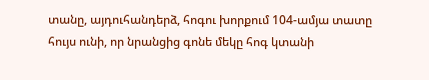տանը, այդուհանդերձ, հոգու խորքում 104-ամյա տատը հույս ունի, որ նրանցից գոնե մեկը հոգ կտանի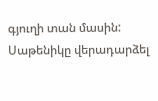գյուղի տան մասին: Սաթենիկը վերադարձել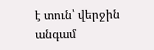է տուն՝ վերջին անգամ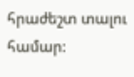հրաժեշտ տալու համար: